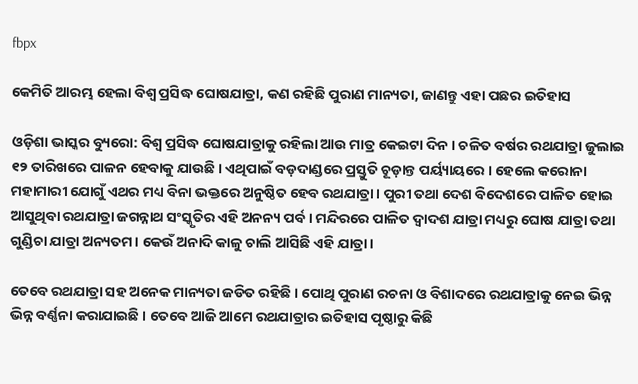fbpx

କେମିତି ଆରମ୍ଭ ହେଲା ବିଶ୍ଵ ପ୍ରସିଦ୍ଧ ଘୋଷଯାତ୍ରା, କଣ ରହିଛି ପୁରାଣ ମାନ୍ୟତା, ଜାଣନ୍ତୁ ଏହା ପଛର ଇତିହାସ

ଓଡ଼ିଶା ଭାସ୍କର ବ୍ୟୁରୋ: ବିଶ୍ୱ ପ୍ରସିଦ୍ଧ ଘୋଷଯାତ୍ରାକୁ ରହିଲା ଆଉ ମାତ୍ର କେଇଟା ଦିନ । ଚଳିତ ବର୍ଷର ରଥଯାତ୍ରା ଜୁଲାଇ ୧୨ ତାରିଖରେ ପାଳନ ହେବାକୁ ଯାଉଛି । ଏଥିପାଇଁ ବଡ଼ଦାଣ୍ଡରେ ପ୍ରସ୍ତୁତି ଚୂଡ଼ାନ୍ତ ପର୍ୟ୍ୟାୟରେ । ହେଲେ କରୋନା ମହାମାରୀ ଯୋଗୁଁ ଏଥର ମଧ୍ୟ ବିନା ଭକ୍ତରେ ଅନୁଷ୍ଠିତ ହେବ ରଥଯାତ୍ରା। ପୁରୀ ତଥା ଦେଶ ବିଦେଶରେ ପାଳିତ ହୋଇ ଆସୁଥିବା ରଥଯାତ୍ରା ଜଗନ୍ନାଥ ସଂସ୍କୃତିର ଏହି ଅନନ୍ୟ ପର୍ବ । ମନ୍ଦିରରେ ପାଳିତ ଦ୍ୱାଦଶ ଯାତ୍ରା ମଧ୍ୟରୁ ଘୋଷ ଯାତ୍ରା ତଥା ଗୁଣ୍ଡିଚା ଯାତ୍ରା ଅନ୍ୟତମ। କେଉଁ ଅନାଦି କାଳୁ ଚାଲି ଆସିଛି ଏହି ଯାତ୍ରା।

ତେବେ ରଥଯାତ୍ରା ସହ ଅନେକ ମାନ୍ୟତା ଜଡିତ ରହିଛି । ପୋଥି ପୁରାଣ ରଚନା ଓ ବିଶାଦରେ ରଥଯାତ୍ରାକୁ ନେଇ ଭିନ୍ନ ଭିନ୍ନ ବର୍ଣ୍ଣନା କରାଯାଇଛି । ତେବେ ଆଜି ଆମେ ରଥଯାତ୍ରାର ଇତିହାସ ପୃଷ୍ଠାରୁ କିଛି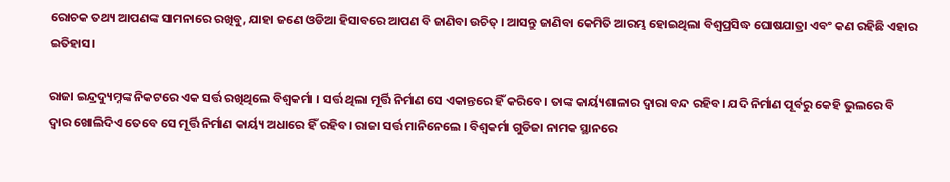ରୋଚକ ତଥ୍ୟ ଆପଣଙ୍କ ସାମନାରେ ରଖିବୁ, ଯାହା ଜଣେ ଓଡିଆ ହିସାବରେ ଆପଣ ବି ଜାଣିବା ଉଚିତ୍ । ଆସନ୍ତୁ ଜାଣିବା କେମିତି ଆରମ୍ଭ ହୋଇଥିଲା ବିଶ୍ୱପ୍ରସିଦ୍ଧ ଘୋଷଯାତ୍ରା ଏବଂ କଣ ରହିଛି ଏହାର ଇତିହାସ।

ରାଜା ଇନ୍ଦ୍ରଦ୍ୟୁମ୍ନଙ୍କ ନିକଟରେ ଏକ ସର୍ତ୍ତ ରଖିଥିଲେ ବିଶ୍ୱକର୍ମା । ସର୍ତ୍ତ ଥିଲା ମୂର୍ତ୍ତି ନିର୍ମାଣ ସେ ଏକାନ୍ତରେ ହିଁ କରିବେ। ତାଙ୍କ କାର୍ୟ୍ୟଶାଳାର ଦ୍ୱାରା ବନ୍ଦ ରହିବ। ଯଦି ନିର୍ମାଣ ପୂର୍ବରୁ କେହି ଭୁଲରେ ବି ଦ୍ୱାର ଖୋଲିଦିଏ ତେବେ ସେ ମୂର୍ତ୍ତି ନିର୍ମାଣ କାର୍ୟ୍ୟ ଅଧାରେ ହିଁ ରହିବ। ରାଜା ସର୍ତ୍ତ ମାନିନେଲେ । ବିଶ୍ୱକର୍ମା ଗୁଡିଜା ନାମକ ସ୍ଥାନରେ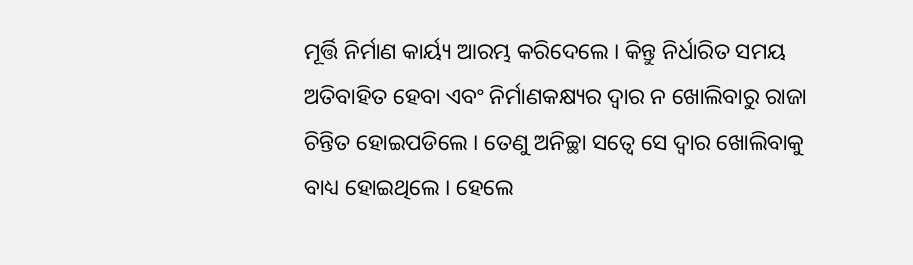ମୂର୍ତ୍ତି ନିର୍ମାଣ କାର୍ୟ୍ୟ ଆରମ୍ଭ କରିଦେଲେ । କିନ୍ତୁ ନିର୍ଧାରିତ ସମୟ ଅତିବାହିତ ହେବା ଏବଂ ନିର୍ମାଣକକ୍ଷ୍ୟର ଦ୍ୱାର ନ ଖୋଲିବାରୁ ରାଜା ଚିନ୍ତିତ ହୋଇପଡିଲେ । ତେଣୁ ଅନିଚ୍ଛା ସତ୍ୱେ ସେ ଦ୍ୱାର ଖୋଲିବାକୁ ବାଧ୍ୟ ହୋଇଥିଲେ । ହେଲେ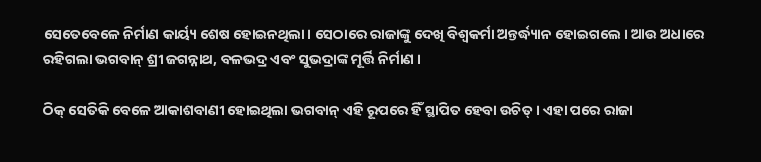ସେତେବେଳେ ନିର୍ମାଣ କାର୍ୟ୍ୟ ଶେଷ ହୋଇନଥିଲା। ସେଠାରେ ରାଜାଙ୍କୁ ଦେଖି ବିଶ୍ୱକର୍ମା ଅନ୍ତର୍ଦ୍ଧ୍ୟାନ ହୋଇଗଲେ । ଆଉ ଅଧାରେ ରହିଗଲା ଭଗବାନ୍ ଶ୍ରୀ ଜଗନ୍ନାଥ, ବଳଭଦ୍ର ଏବଂ ସୁଭଦ୍ରାଙ୍କ ମୂର୍ତ୍ତି ନିର୍ମାଣ ।

ଠିକ୍ ସେତିକି ବେଳେ ଆକାଶବାଣୀ ହୋଇଥିଲା ଭଗବାନ୍ ଏହି ରୂପରେ ହିଁ ସ୍ଥାପିତ ହେବା ଉଚିତ୍ । ଏହା ପରେ ରାଜା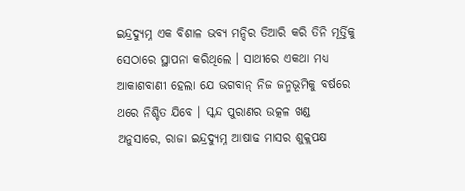ଇନ୍ଦ୍ରଦ୍ୟୁମ୍ନ ଏକ ବିଶାଳ ଭବ୍ୟ ମନ୍ଦିର ତିଆରି କରି ତିନି ମୂର୍ତ୍ତିକୁ ସେଠାରେ ସ୍ଥାପନା କରିଥିଲେ । ସାଥୀରେ ଏକଥା ମଧ୍ୟ ଆକାଶବାଣୀ ହେଲା ଯେ ଭଗବାନ୍ ନିଜ ଜନ୍ମଭୂମିକୁ ବର୍ଷରେ ଥରେ ନିଶ୍ଚିତ ଯିବେ । ସ୍କନ୍ଦ ପୁରାଣର ଉତ୍କଳ ଖଣ୍ଡ ଅନୁସାରେ, ରାଜା ଇନ୍ଦ୍ରଦ୍ୟୁମ୍ନ ଆଷାଢ ମାସର ଶୁକ୍ଲପକ୍ଷ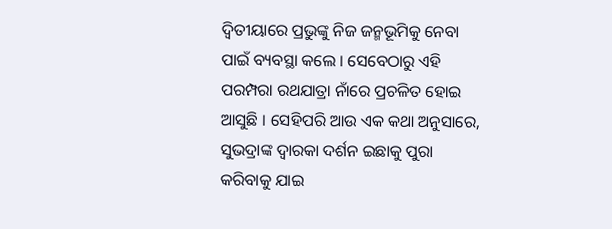ଦ୍ଵିତୀୟାରେ ପ୍ରଭୁଙ୍କୁ ନିଜ ଜନ୍ମଭୂମିକୁ ନେବା ପାଇଁ ବ୍ୟବସ୍ଥା କଲେ । ସେବେଠାରୁ ଏହି ପରମ୍ପରା ରଥଯାତ୍ରା ନାଁରେ ପ୍ରଚଳିତ ହୋଇ ଆସୁଛି । ସେହିପରି ଆଉ ଏକ କଥା ଅନୁସାରେ, ସୁଭଦ୍ରାଙ୍କ ଦ୍ୱାରକା ଦର୍ଶନ ଇଛାକୁ ପୁରା କରିବାକୁ ଯାଇ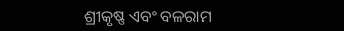ଶ୍ରୀକୃଷ୍ଣ ଏବଂ ବଳରାମ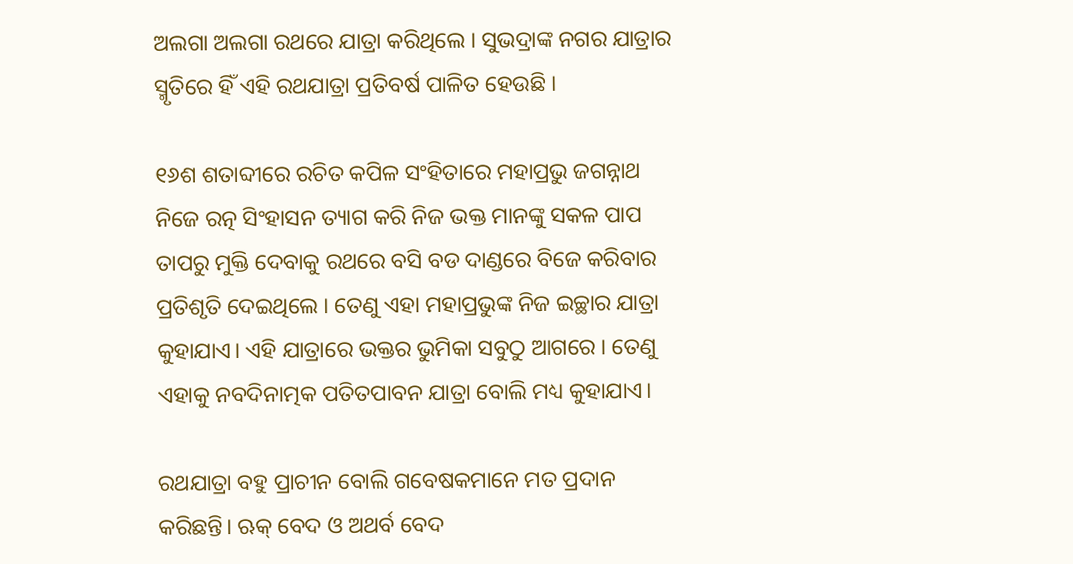ଅଲଗା ଅଲଗା ରଥରେ ଯାତ୍ରା କରିଥିଲେ । ସୁଭଦ୍ରାଙ୍କ ନଗର ଯାତ୍ରାର ସ୍ମୃତିରେ ହିଁ ଏହି ରଥଯାତ୍ରା ପ୍ରତିବର୍ଷ ପାଳିତ ହେଉଛି ।

୧୬ଶ ଶତାବ୍ଦୀରେ ରଚିତ କପିଳ ସଂହିତାରେ ମହାପ୍ରଭୁ ଜଗନ୍ନାଥ ନିଜେ ରତ୍ନ ସିଂହାସନ ତ୍ୟାଗ କରି ନିଜ ଭକ୍ତ ମାନଙ୍କୁ ସକଳ ପାପ ତାପରୁ ମୁକ୍ତି ଦେବାକୁ ରଥରେ ବସି ବଡ ଦାଣ୍ଡରେ ବିଜେ କରିବାର ପ୍ରତିଶୃତି ଦେଇଥିଲେ । ତେଣୁ ଏହା ମହାପ୍ରଭୁଙ୍କ ନିଜ ଇଚ୍ଛାର ଯାତ୍ରା କୁହାଯାଏ। ଏହି ଯାତ୍ରାରେ ଭକ୍ତର ଭୁମିକା ସବୁଠୁ ଆଗରେ । ତେଣୁ ଏହାକୁ ନବଦିନାତ୍ମକ ପତିତପାବନ ଯାତ୍ରା ବୋଲି ମଧ୍ୟ କୁହାଯାଏ।

ରଥଯାତ୍ରା ବହୁ ପ୍ରାଚୀନ ବୋଲି ଗବେଷକମାନେ ମତ ପ୍ରଦାନ କରିଛନ୍ତି। ଋକ୍ ବେଦ ଓ ଅଥର୍ବ ବେଦ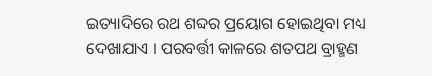ଇତ୍ୟାଦିରେ ରଥ ଶବ୍ଦର ପ୍ରୟୋଗ ହୋଇଥିବା ମଧ୍ୟ ଦେଖାଯାଏ । ପରବର୍ତ୍ତୀ କାଳରେ ଶତପଥ ବ୍ରାହ୍ମଣ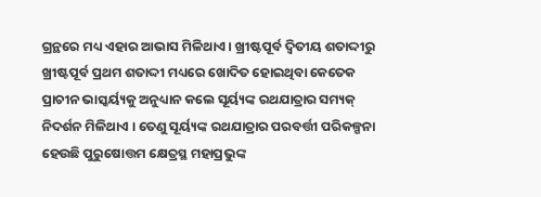ଗ୍ରନ୍ଥରେ ମଧ୍ୟ ଏହାର ଆଭାସ ମିଳିଥାଏ । ଖ୍ରୀଷ୍ଟପୂର୍ବ ଦ୍ୱିତୀୟ ଶତାଦ୍ଦୀରୁ ଖ୍ରୀଷ୍ଟପୂର୍ବ ପ୍ରଥମ ଶତାଦ୍ଦୀ ମଧ୍ୟରେ ଖୋଦିତ ହୋଇଥିବା କେତେକ ପ୍ରାଚୀନ ଭାସ୍କର୍ୟ୍ୟକୁ ଅନୁଧ୍ୟାନ କଲେ ସୂର୍ୟ୍ୟଙ୍କ ରଥଯାତ୍ରାର ସମ୍ୟକ୍ ନିଦର୍ଶନ ମିଳିଥାଏ । ତେଣୁ ସୂର୍ୟ୍ୟଙ୍କ ରଥଯାତ୍ରାର ପରବର୍ତ୍ତୀ ପରିକଳ୍ପନା ହେଉଛି ପୁରୁଷୋତ୍ତମ କ୍ଷେତ୍ରସ୍ଥ ମହାପ୍ରଭୁଙ୍କ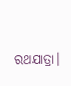ରଥଯାତ୍ରା।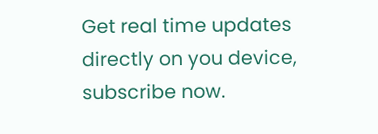Get real time updates directly on you device, subscribe now.